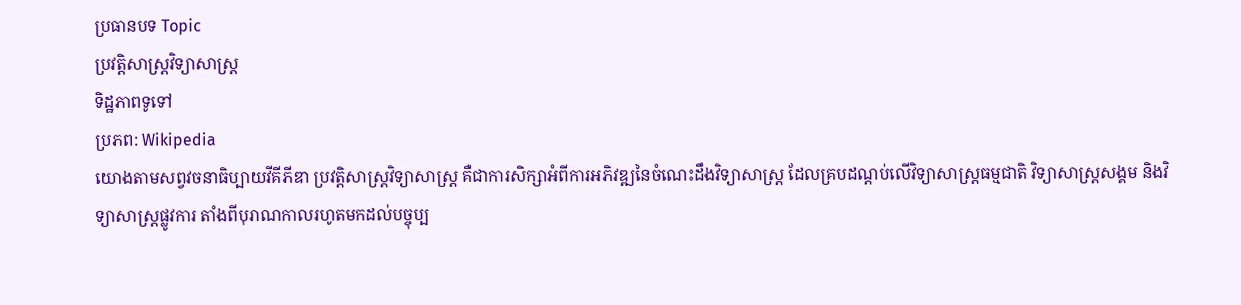ប្រធានបទ Topic
ប្រវត្តិសាស្ត្រវិទ្យាសាស្ត្រ
ទិដ្ឋភាពទូទៅ
ប្រភព: Wikipedia
យោងតាមសព្វវចនាធិប្បាយវីគីភីឌា ប្រវត្តិសាស្ត្រវិទ្យាសាស្ត្រ គឺជាការសិក្សាអំពីការអភិវឌ្ឍនៃចំណេះដឹងវិទ្យាសាស្ត្រ ដែលគ្របដណ្តប់លើវិទ្យាសាស្ត្រធម្មជាតិ វិទ្យាសាស្ត្រសង្គម និងវិទ្យាសាស្ត្រផ្លូវការ តាំងពីបុរាណកាលរហូតមកដល់បច្ចុប្ប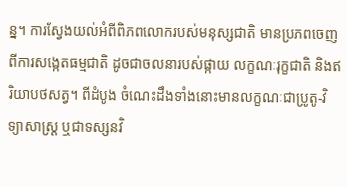ន្ន។ ការស្វែងយល់អំពីពិភពលោករបស់មនុស្សជាតិ មានប្រភពចេញពីការសង្កេតធម្មជាតិ ដូចជាចលនារបស់ផ្កាយ លក្ខណៈរុក្ខជាតិ និងឥរិយាបថសត្វ។ ពីដំបូង ចំណេះដឹងទាំងនោះមានលក្ខណៈជាប្រូតូ-វិទ្យាសាស្ត្រ ឬជាទស្សនវិ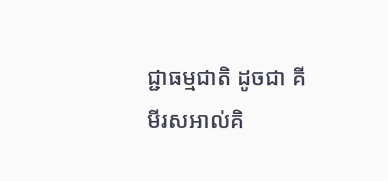ជ្ជាធម្មជាតិ ដូចជា គីមីរសអាល់គិ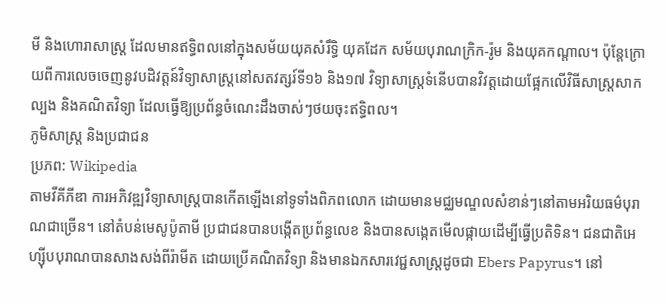មី និងហោរាសាស្ត្រ ដែលមានឥទ្ធិពលនៅក្នុងសម័យយុគសំរឹទ្ធិ យុគដែក សម័យបុរាណក្រិក-រ៉ូម និងយុគកណ្តាល។ ប៉ុន្តែក្រោយពីការលេចចេញនូវបដិវត្តន៍វិទ្យាសាស្ត្រនៅសតវត្សរ៍ទី១៦ និង១៧ វិទ្យាសាស្ត្រទំនើបបានវិវត្តដោយផ្អែកលើវិធីសាស្ត្រសាកល្បង និងគណិតវិទ្យា ដែលធ្វើឱ្យប្រព័ន្ធចំណេះដឹងចាស់ៗថយចុះឥទ្ធិពល។
ភូមិសាស្ត្រ និងប្រជាជន
ប្រភព: Wikipedia
តាមវីគីភីឌា ការអភិវឌ្ឍវិទ្យាសាស្ត្របានកើតឡើងនៅទូទាំងពិភពលោក ដោយមានមជ្ឈមណ្ឌលសំខាន់ៗនៅតាមអរិយធម៌បុរាណជាច្រើន។ នៅតំបន់មេសូប៉ូតាមី ប្រជាជនបានបង្កើតប្រព័ន្ធលេខ និងបានសង្កេតមើលផ្កាយដើម្បីធ្វើប្រតិទិន។ ជនជាតិអេហ្ស៊ីបបុរាណបានសាងសង់ពីរ៉ាមីត ដោយប្រើគណិតវិទ្យា និងមានឯកសារវេជ្ជសាស្ត្រដូចជា Ebers Papyrus។ នៅ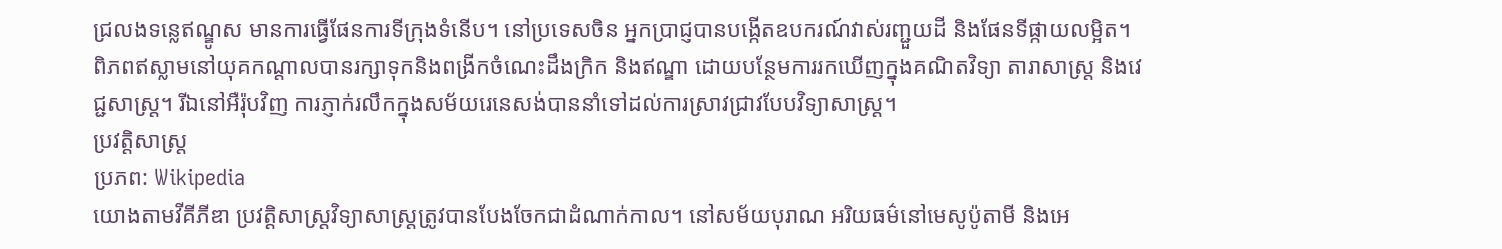ជ្រលងទន្លេឥណ្ឌូស មានការធ្វើផែនការទីក្រុងទំនើប។ នៅប្រទេសចិន អ្នកប្រាជ្ញបានបង្កើតឧបករណ៍វាស់រញ្ជួយដី និងផែនទីផ្កាយលម្អិត។ ពិភពឥស្លាមនៅយុគកណ្តាលបានរក្សាទុកនិងពង្រីកចំណេះដឹងក្រិក និងឥណ្ឌា ដោយបន្ថែមការរកឃើញក្នុងគណិតវិទ្យា តារាសាស្ត្រ និងវេជ្ជសាស្ត្រ។ រីឯនៅអឺរ៉ុបវិញ ការភ្ញាក់រលឹកក្នុងសម័យរេនេសង់បាននាំទៅដល់ការស្រាវជ្រាវបែបវិទ្យាសាស្ត្រ។
ប្រវត្តិសាស្ត្រ
ប្រភព: Wikipedia
យោងតាមវីគីភីឌា ប្រវត្តិសាស្ត្រវិទ្យាសាស្ត្រត្រូវបានបែងចែកជាដំណាក់កាល។ នៅសម័យបុរាណ អរិយធម៌នៅមេសូប៉ូតាមី និងអេ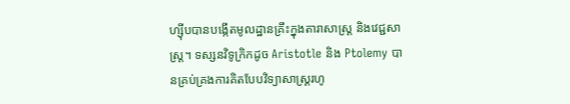ហ្ស៊ីបបានបង្កើតមូលដ្ឋានគ្រឹះក្នុងតារាសាស្ត្រ និងវេជ្ជសាស្ត្រ។ ទស្សនវិទូក្រិកដូច Aristotle និង Ptolemy បានគ្រប់គ្រងការគិតបែបវិទ្យាសាស្ត្ររហូ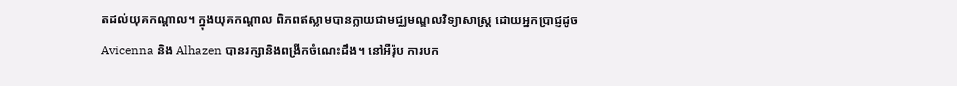តដល់យុគកណ្តាល។ ក្នុងយុគកណ្តាល ពិភពឥស្លាមបានក្លាយជាមជ្ឈមណ្ឌលវិទ្យាសាស្ត្រ ដោយអ្នកប្រាជ្ញដូច Avicenna និង Alhazen បានរក្សានិងពង្រីកចំណេះដឹង។ នៅអឺរ៉ុប ការបក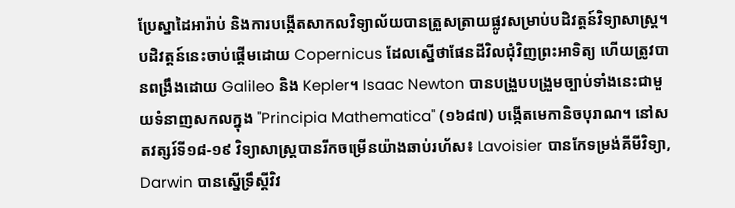ប្រែស្នាដៃអារ៉ាប់ និងការបង្កើតសាកលវិទ្យាល័យបានត្រួសត្រាយផ្លូវសម្រាប់បដិវត្តន៍វិទ្យាសាស្ត្រ។
បដិវត្តន៍នេះចាប់ផ្តើមដោយ Copernicus ដែលស្នើថាផែនដីវិលជុំវិញព្រះអាទិត្យ ហើយត្រូវបានពង្រឹងដោយ Galileo និង Kepler។ Isaac Newton បានបង្រួបបង្រួមច្បាប់ទាំងនេះជាមួយទំនាញសកលក្នុង "Principia Mathematica" (១៦៨៧) បង្កើតមេកានិចបុរាណ។ នៅសតវត្សរ៍ទី១៨-១៩ វិទ្យាសាស្ត្របានរីកចម្រើនយ៉ាងឆាប់រហ័ស៖ Lavoisier បានកែទម្រង់គីមីវិទ្យា, Darwin បានស្នើទ្រឹស្តីវិវ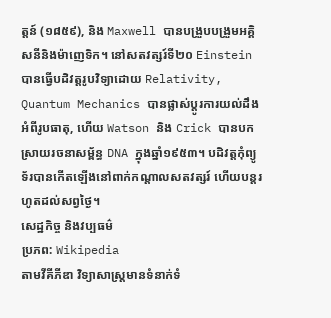ត្តន៍ (១៨៥៩), និង Maxwell បានបង្រួបបង្រួមអគ្គិសនីនិងម៉ាញេទិក។ នៅសតវត្សរ៍ទី២០ Einstein បានធ្វើបដិវត្តរូបវិទ្យាដោយ Relativity, Quantum Mechanics បានផ្លាស់ប្តូរការយល់ដឹងអំពីរូបធាតុ, ហើយ Watson និង Crick បានបកស្រាយរចនាសម្ព័ន្ធ DNA ក្នុងឆ្នាំ១៩៥៣។ បដិវត្តកុំព្យូទ័របានកើតឡើងនៅពាក់កណ្តាលសតវត្សរ៍ ហើយបន្តរហូតដល់សព្វថ្ងៃ។
សេដ្ឋកិច្ច និងវប្បធម៌
ប្រភព: Wikipedia
តាមវីគីភីឌា វិទ្យាសាស្ត្រមានទំនាក់ទំ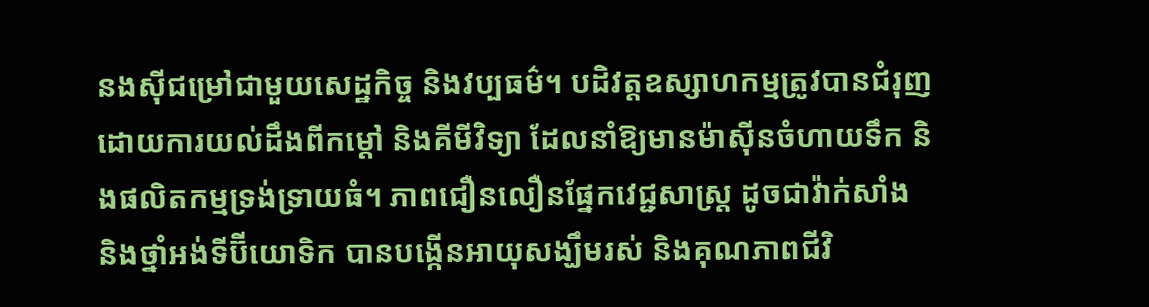នងស៊ីជម្រៅជាមួយសេដ្ឋកិច្ច និងវប្បធម៌។ បដិវត្តឧស្សាហកម្មត្រូវបានជំរុញដោយការយល់ដឹងពីកម្តៅ និងគីមីវិទ្យា ដែលនាំឱ្យមានម៉ាស៊ីនចំហាយទឹក និងផលិតកម្មទ្រង់ទ្រាយធំ។ ភាពជឿនលឿនផ្នែកវេជ្ជសាស្ត្រ ដូចជាវ៉ាក់សាំង និងថ្នាំអង់ទីប៊ីយោទិក បានបង្កើនអាយុសង្ឃឹមរស់ និងគុណភាពជីវិ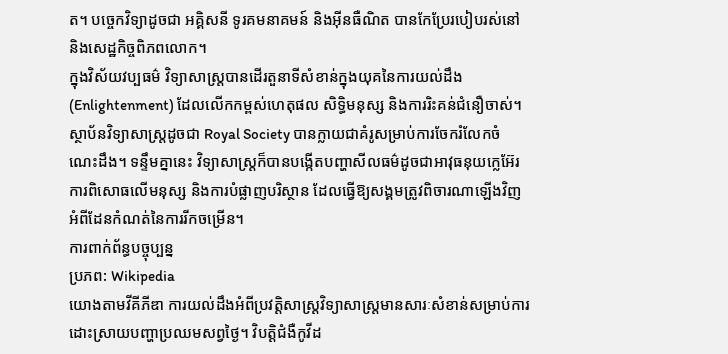ត។ បច្ចេកវិទ្យាដូចជា អគ្គិសនី ទូរគមនាគមន៍ និងអ៊ីនធឺណិត បានកែប្រែរបៀបរស់នៅ និងសេដ្ឋកិច្ចពិភពលោក។
ក្នុងវិស័យវប្បធម៌ វិទ្យាសាស្ត្របានដើរតួនាទីសំខាន់ក្នុងយុគនៃការយល់ដឹង (Enlightenment) ដែលលើកកម្ពស់ហេតុផល សិទ្ធិមនុស្ស និងការរិះគន់ជំនឿចាស់។ ស្ថាប័នវិទ្យាសាស្ត្រដូចជា Royal Society បានក្លាយជាគំរូសម្រាប់ការចែករំលែកចំណេះដឹង។ ទន្ទឹមគ្នានេះ វិទ្យាសាស្ត្រក៏បានបង្កើតបញ្ហាសីលធម៌ដូចជាអាវុធនុយក្លេអ៊ែរ ការពិសោធលើមនុស្ស និងការបំផ្លាញបរិស្ថាន ដែលធ្វើឱ្យសង្គមត្រូវពិចារណាឡើងវិញអំពីដែនកំណត់នៃការរីកចម្រើន។
ការពាក់ព័ន្ធបច្ចុប្បន្ន
ប្រភព: Wikipedia
យោងតាមវីគីភីឌា ការយល់ដឹងអំពីប្រវត្តិសាស្ត្រវិទ្យាសាស្ត្រមានសារៈសំខាន់សម្រាប់ការដោះស្រាយបញ្ហាប្រឈមសព្វថ្ងៃ។ វិបត្តិជំងឺកូវីដ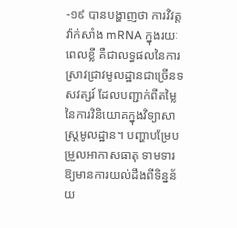-១៩ បានបង្ហាញថា ការវិវត្តវ៉ាក់សាំង mRNA ក្នុងរយៈពេលខ្លី គឺជាលទ្ធផលនៃការស្រាវជ្រាវមូលដ្ឋានជាច្រើនទសវត្សរ៍ ដែលបញ្ជាក់ពីតម្លៃនៃការវិនិយោគក្នុងវិទ្យាសាស្ត្រមូលដ្ឋាន។ បញ្ហាបម្រែបម្រួលអាកាសធាតុ ទាមទារឱ្យមានការយល់ដឹងពីទិន្នន័យ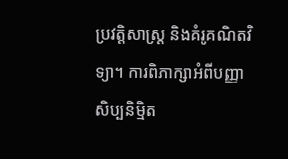ប្រវត្តិសាស្ត្រ និងគំរូគណិតវិទ្យា។ ការពិភាក្សាអំពីបញ្ញាសិប្បនិម្មិត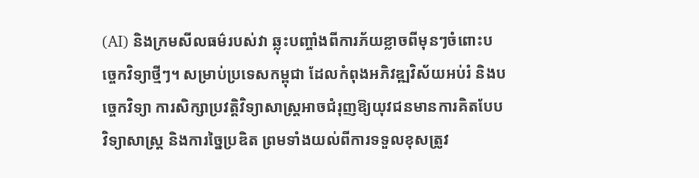(AI) និងក្រមសីលធម៌របស់វា ឆ្លុះបញ្ចាំងពីការភ័យខ្លាចពីមុនៗចំពោះបច្ចេកវិទ្យាថ្មីៗ។ សម្រាប់ប្រទេសកម្ពុជា ដែលកំពុងអភិវឌ្ឍវិស័យអប់រំ និងបច្ចេកវិទ្យា ការសិក្សាប្រវត្តិវិទ្យាសាស្ត្រអាចជំរុញឱ្យយុវជនមានការគិតបែបវិទ្យាសាស្ត្រ និងការច្នៃប្រឌិត ព្រមទាំងយល់ពីការទទួលខុសត្រូវ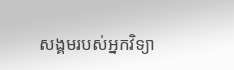សង្គមរបស់អ្នកវិទ្យា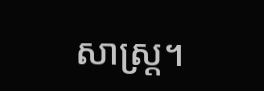សាស្ត្រ។